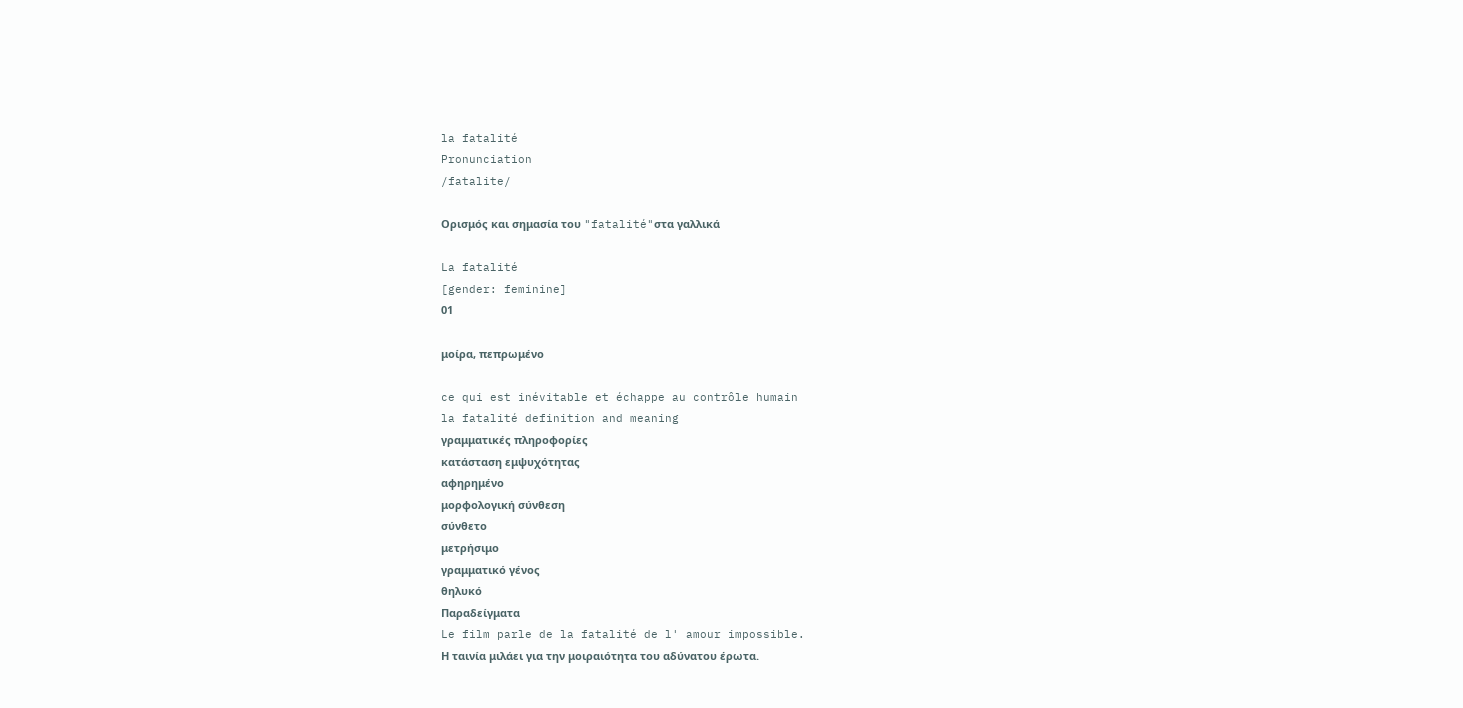la fatalité
Pronunciation
/fatalite/

Ορισμός και σημασία του "fatalité"στα γαλλικά

La fatalité
[gender: feminine]
01

μοίρα, πεπρωμένο

ce qui est inévitable et échappe au contrôle humain
la fatalité definition and meaning
γραμματικές πληροφορίες
κατάσταση εμψυχότητας
αφηρημένο
μορφολογική σύνθεση
σύνθετο
μετρήσιμο
γραμματικό γένος
θηλυκό
Παραδείγματα
Le film parle de la fatalité de l' amour impossible.
Η ταινία μιλάει για την μοιραιότητα του αδύνατου έρωτα.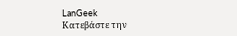LanGeek
Κατεβάστε την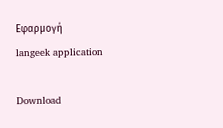Εφαρμογή
langeek application

Download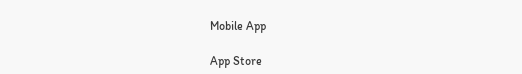Mobile App

App Store